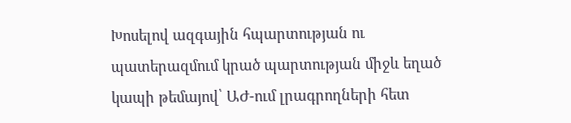Խոսելով ազգային հպարտության ու պատերազմում կրած պարտության միջև եղած կապի թեմայով՝ ԱԺ-ում լրագրողների հետ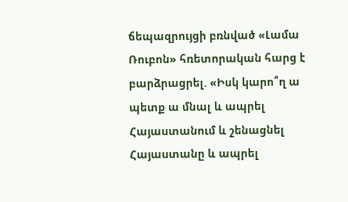ճեպազրույցի բռնված «Լամա Ռուբոն» հռետորական հարց է բարձրացրել. «Իսկ կարո՞ղ ա պետք ա մնալ և ապրել Հայաստանում և շենացնել Հայաստանը և ապրել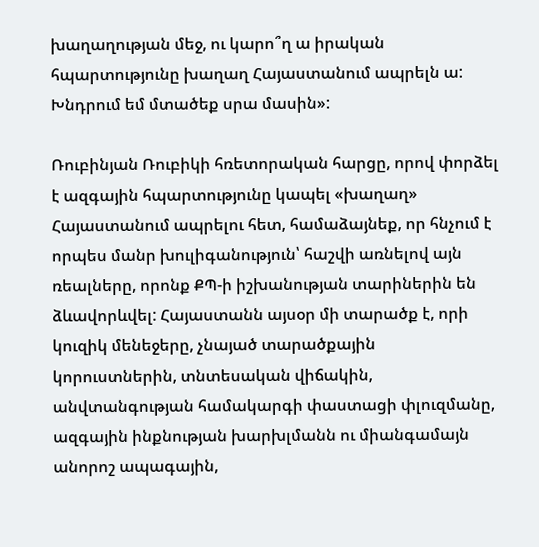խաղաղության մեջ, ու կարո՞ղ ա իրական հպարտությունը խաղաղ Հայաստանում ապրելն ա: Խնդրում եմ մտածեք սրա մասին»:

Ռուբինյան Ռուբիկի հռետորական հարցը, որով փորձել է ազգային հպարտությունը կապել «խաղաղ» Հայաստանում ապրելու հետ, համաձայնեք, որ հնչում է որպես մանր խուլիգանություն՝ հաշվի առնելով այն ռեալները, որոնք ՔՊ-ի իշխանության տարիներին են ձևավորևվել: Հայաստանն այսօր մի տարածք է, որի կուզիկ մենեջերը, չնայած տարածքային կորուստներին, տնտեսական վիճակին, անվտանգության համակարգի փաստացի փլուզմանը, ազգային ինքնության խարխլմանն ու միանգամայն անորոշ ապագային,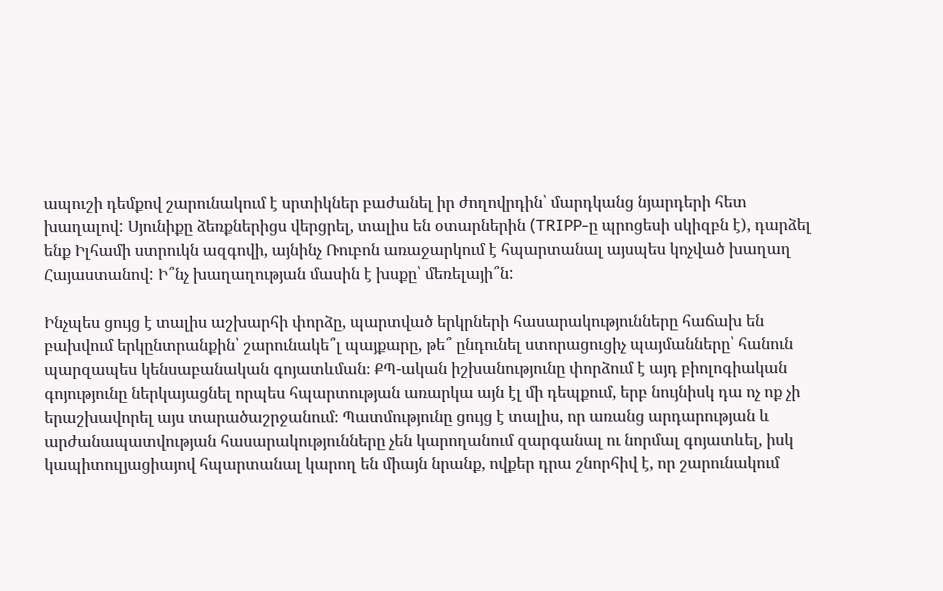ապուշի դեմքով շարունակում է սրտիկներ բաժանել իր ժողովրդին՝ մարդկանց նյարդերի հետ խաղալով: Սյունիքը ձեռքներիցս վերցրել, տալիս են օտարներին (TRIPP-ը պրոցեսի սկիզբն է), դարձել ենք Իլհամի ստրուկն ազգովի, այնինչ Ռուբոն առաջարկում է հպարտանալ այսպես կոչված խաղաղ Հայաստանով: Ի՞նչ խաղաղության մասին է խսքը՝ մեռելայի՞ն:

Ինչպես ցույց է տալիս աշխարհի փորձը, պարտված երկրների հասարակությունները հաճախ են բախվում երկընտրանքին՝ շարունակե՞լ պայքարը, թե՞ ընդունել ստորացուցիչ պայմանները՝ հանուն պարզապես կենսաբանական գոյատևման։ ՔՊ-ական իշխանությունը փորձում է այդ բիոլոգիական գոյությունը ներկայացնել որպես հպարտության առարկա այն էլ մի դեպքում, երբ նույնիսկ դա ոչ ոք չի երաշխավորել այս տարածաշրջանում։ Պատմությունը ցույց է տալիս, որ առանց արդարության և արժանապատվության հասարակությունները չեն կարողանում զարգանալ ու նորմալ գոյատևել, իսկ կապիտուլյացիայով հպարտանալ կարող են միայն նրանք, ովքեր դրա շնորհիվ է, որ շարունակում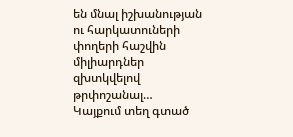են մնալ իշխանության ու հարկատուների փողերի հաշվին միլիարդներ զխտկվելով թրփոշանալ…
Կայքում տեղ գտած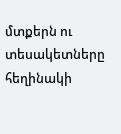մտքերն ու տեսակետները հեղինակի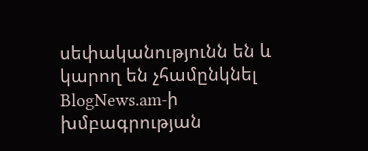սեփականությունն են և կարող են չհամընկնել BlogNews.am-ի խմբագրության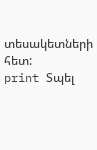տեսակետների հետ:
print Տպել